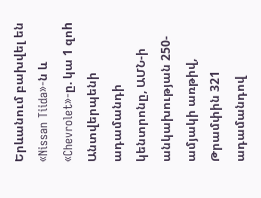Երևանում բախվել են «Nissan Tiida»-ն և «Chevrolet»-ը. կա 1 զոh Անտվերպենի ադամանդի կենտրոնը, ԱՄՆ-ի անկախության 250-ամյակի առթիվ, Թրամփին 321 ադամանդով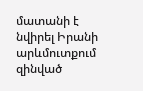մատանի է նվիրել Իրանի արևմուտքում զինված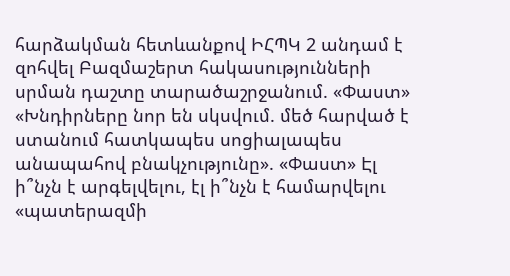հարձակման հետևանքով ԻՀՊԿ 2 անդամ է զոհվել Բազմաշերտ հակասությունների սրման դաշտը տարածաշրջանում. «Փաստ» «Խնդիրները նոր են սկսվում. մեծ հարված է ստանում հատկապես սոցիալապես անապահով բնակչությունը». «Փաստ» Էլ ի՞նչն է արգելվելու, էլ ի՞նչն է համարվելու «պատերազմի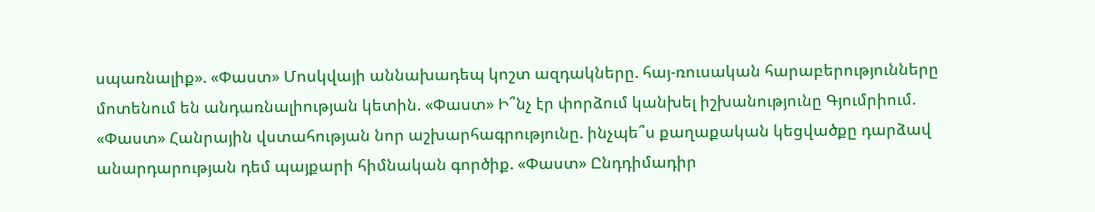սպառնալիք». «Փաստ» Մոսկվայի աննախադեպ կոշտ ազդակները. հայ-ռուսական հարաբերությունները մոտենում են անդառնալիության կետին. «Փաստ» Ի՞նչ էր փորձում կանխել իշխանությունը Գյումրիում. «Փաստ» Հանրային վստահության նոր աշխարհագրությունը. ինչպե՞ս քաղաքական կեցվածքը դարձավ անարդարության դեմ պայքարի հիմնական գործիք. «Փաստ» Ընդդիմադիր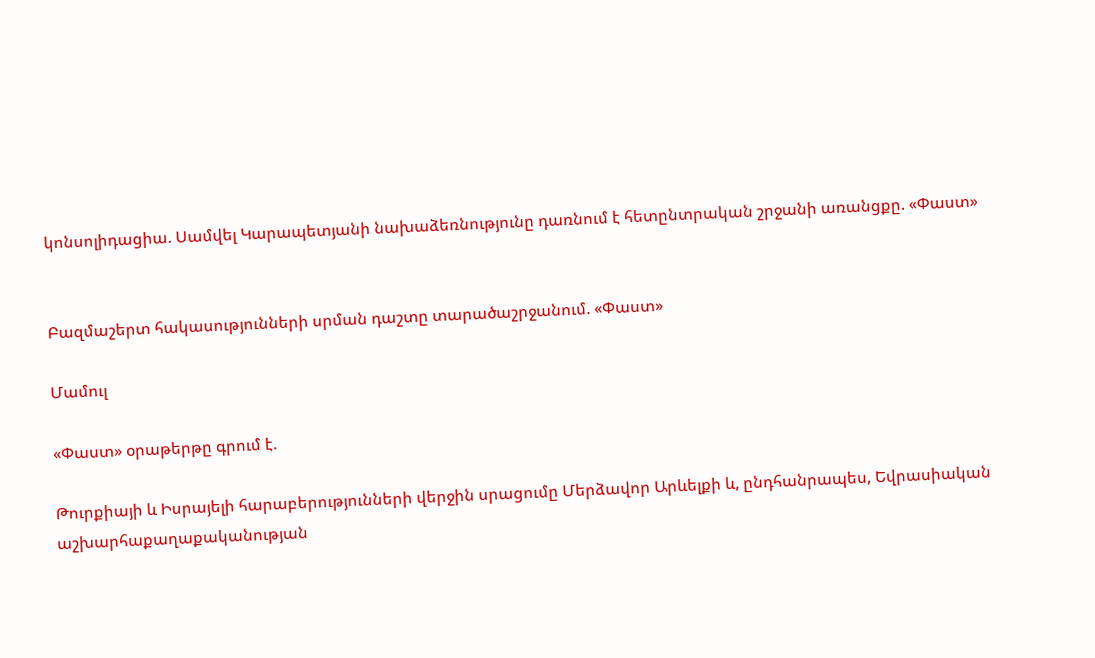կոնսոլիդացիա. Սամվել Կարապետյանի նախաձեռնությունը դառնում է հետընտրական շրջանի առանցքը. «Փաստ»


Բազմաշերտ հակասությունների սրման դաշտը տարածաշրջանում. «Փաստ»

Մամուլ

«Փաստ» օրաթերթը գրում է.

Թուրքիայի և Իսրայելի հարաբերությունների վերջին սրացումը Մերձավոր Արևելքի և, ընդհանրապես, Եվրասիական աշխարհաքաղաքականության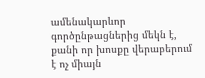ամենակարևոր գործընթացներից մեկն է, քանի որ խոսքը վերաբերում է ոչ միայն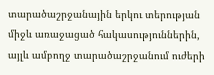տարածաշրջանային երկու տերության միջև առաջացած հակասություններին, այլև ամբողջ տարածաշրջանում ուժերի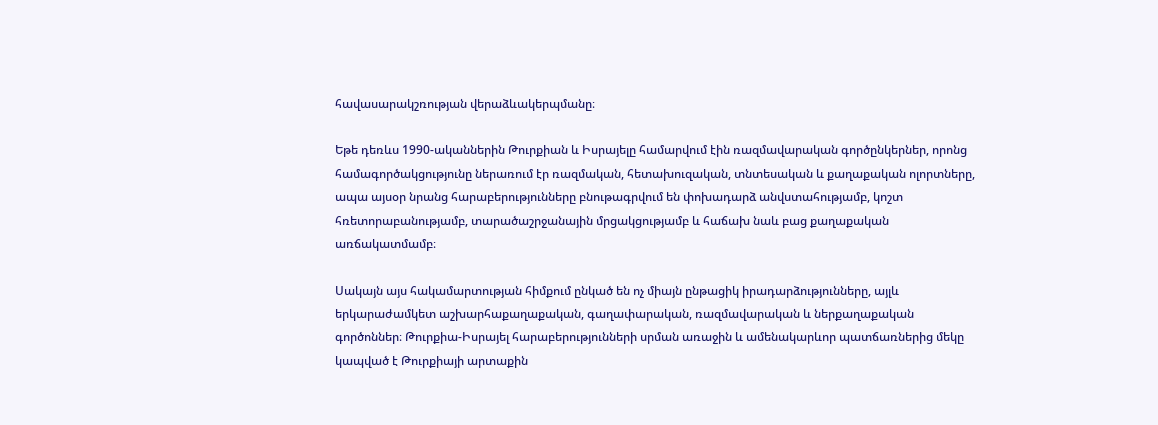հավասարակշռության վերաձևակերպմանը։

Եթե դեռևս 1990-ականներին Թուրքիան և Իսրայելը համարվում էին ռազմավարական գործընկերներ, որոնց համագործակցությունը ներառում էր ռազմական, հետախուզական, տնտեսական և քաղաքական ոլորտները, ապա այսօր նրանց հարաբերությունները բնութագրվում են փոխադարձ անվստահությամբ, կոշտ հռետորաբանությամբ, տարածաշրջանային մրցակցությամբ և հաճախ նաև բաց քաղաքական առճակատմամբ։

Սակայն այս հակամարտության հիմքում ընկած են ոչ միայն ընթացիկ իրադարձությունները, այլև երկարաժամկետ աշխարհաքաղաքական, գաղափարական, ռազմավարական և ներքաղաքական գործոններ։ Թուրքիա-Իսրայել հարաբերությունների սրման առաջին և ամենակարևոր պատճառներից մեկը կապված է Թուրքիայի արտաքին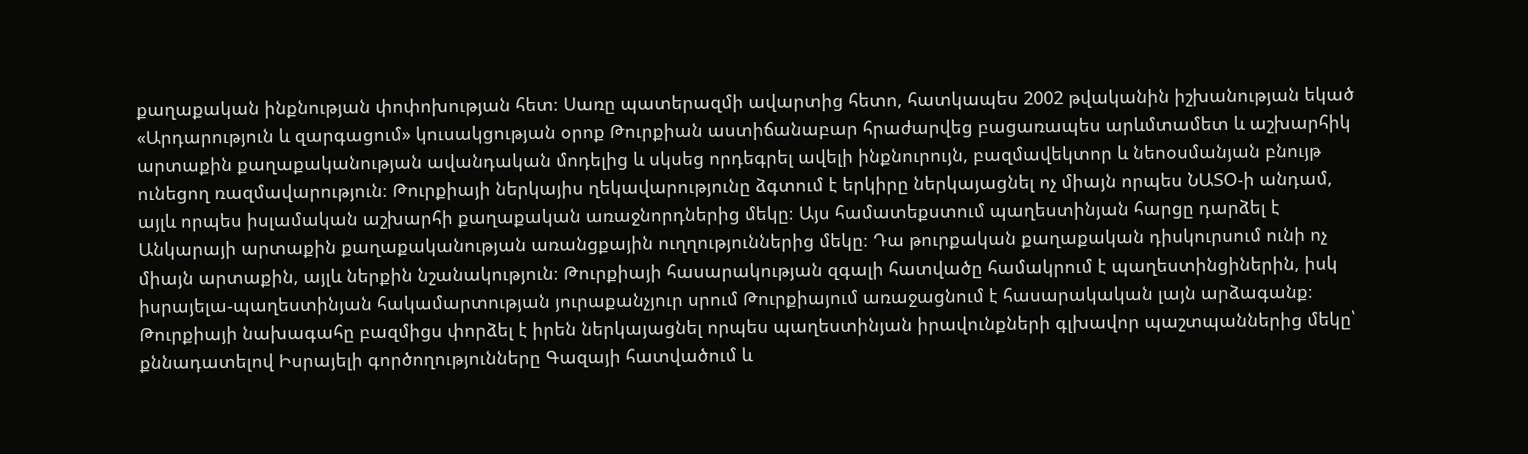քաղաքական ինքնության փոփոխության հետ։ Սառը պատերազմի ավարտից հետո, հատկապես 2002 թվականին իշխանության եկած «Արդարություն և զարգացում» կուսակցության օրոք Թուրքիան աստիճանաբար հրաժարվեց բացառապես արևմտամետ և աշխարհիկ արտաքին քաղաքականության ավանդական մոդելից և սկսեց որդեգրել ավելի ինքնուրույն, բազմավեկտոր և նեոօսմանյան բնույթ ունեցող ռազմավարություն։ Թուրքիայի ներկայիս ղեկավարությունը ձգտում է երկիրը ներկայացնել ոչ միայն որպես ՆԱՏՕ-ի անդամ, այլև որպես իսլամական աշխարհի քաղաքական առաջնորդներից մեկը։ Այս համատեքստում պաղեստինյան հարցը դարձել է Անկարայի արտաքին քաղաքականության առանցքային ուղղություններից մեկը։ Դա թուրքական քաղաքական դիսկուրսում ունի ոչ միայն արտաքին, այլև ներքին նշանակություն։ Թուրքիայի հասարակության զգալի հատվածը համակրում է պաղեստինցիներին, իսկ իսրայելա-պաղեստինյան հակամարտության յուրաքանչյուր սրում Թուրքիայում առաջացնում է հասարակական լայն արձագանք։ Թուրքիայի նախագահը բազմիցս փորձել է իրեն ներկայացնել որպես պաղեստինյան իրավունքների գլխավոր պաշտպաններից մեկը՝ քննադատելով Իսրայելի գործողությունները Գազայի հատվածում և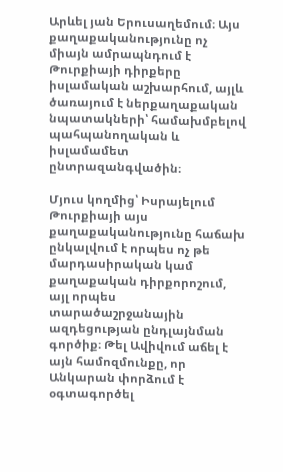Արևել յան Երուսաղեմում։ Այս քաղաքականությունը ոչ միայն ամրապնդում է Թուրքիայի դիրքերը իսլամական աշխարհում, այլև ծառայում է ներքաղաքական նպատակների՝ համախմբելով պահպանողական և իսլամամետ ընտրազանգվածին։

Մյուս կողմից՝ Իսրայելում Թուրքիայի այս քաղաքականությունը հաճախ ընկալվում է որպես ոչ թե մարդասիրական կամ քաղաքական դիրքորոշում, այլ որպես տարածաշրջանային ազդեցության ընդլայնման գործիք։ Թել Ավիվում աճել է այն համոզմունքը, որ Անկարան փորձում է օգտագործել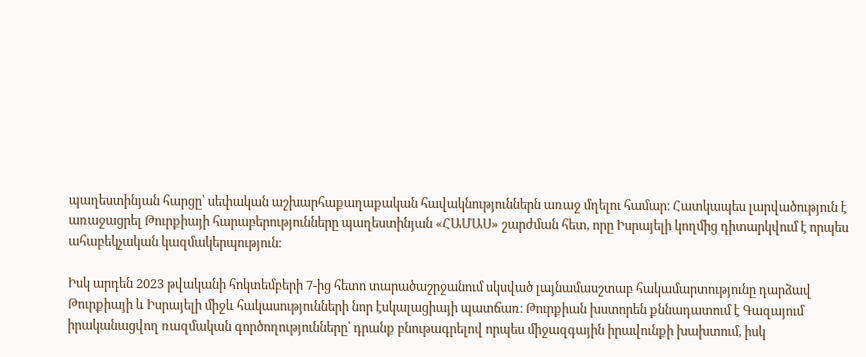պաղեստինյան հարցը՝ սեփական աշխարհաքաղաքական հավակնություններն առաջ մղելու համար։ Հատկապես լարվածություն է առաջացրել Թուրքիայի հարաբերությունները պաղեստինյան «ՀԱՄԱՍ» շարժման հետ, որը Իսրայելի կողմից դիտարկվում է որպես ահաբեկչական կազմակերպություն։

Իսկ արդեն 2023 թվականի հոկտեմբերի 7-ից հետո տարածաշրջանում սկսված լայնամասշտաբ հակամարտությունը դարձավ Թուրքիայի և Իսրայելի միջև հակասությունների նոր էսկալացիայի պատճառ։ Թուրքիան խստորեն քննադատում է Գազայում իրականացվող ռազմական գործողությունները՝ դրանք բնութագրելով որպես միջազգային իրավունքի խախտում, իսկ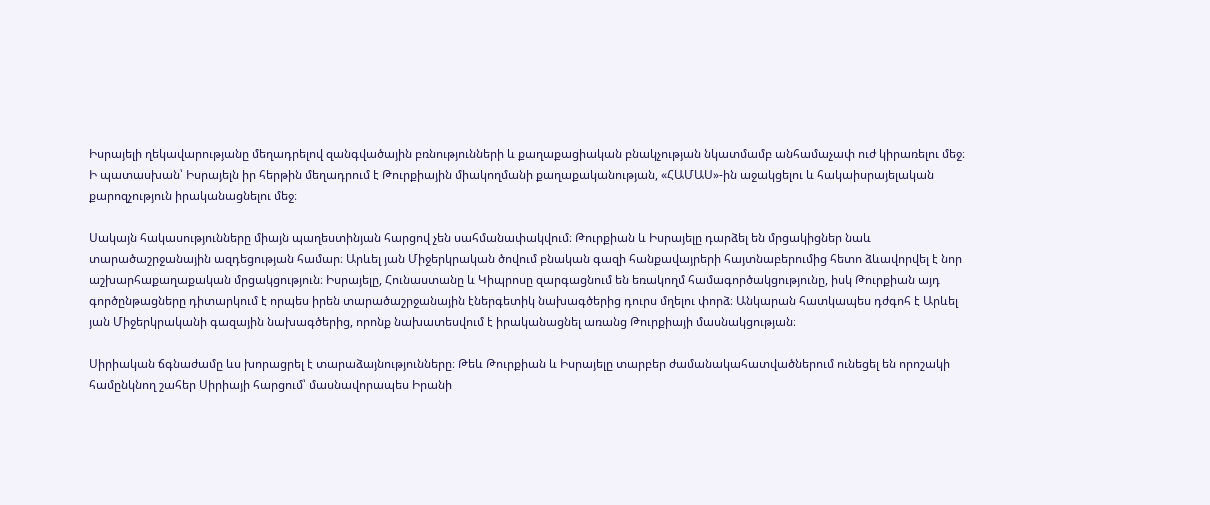Իսրայելի ղեկավարությանը մեղադրելով զանգվածային բռնությունների և քաղաքացիական բնակչության նկատմամբ անհամաչափ ուժ կիրառելու մեջ։ Ի պատասխան՝ Իսրայելն իր հերթին մեղադրում է Թուրքիային միակողմանի քաղաքականության, «ՀԱՄԱՍ»-ին աջակցելու և հակաիսրայելական քարոզչություն իրականացնելու մեջ։

Սակայն հակասությունները միայն պաղեստինյան հարցով չեն սահմանափակվում։ Թուրքիան և Իսրայելը դարձել են մրցակիցներ նաև տարածաշրջանային ազդեցության համար։ Արևել յան Միջերկրական ծովում բնական գազի հանքավայրերի հայտնաբերումից հետո ձևավորվել է նոր աշխարհաքաղաքական մրցակցություն։ Իսրայելը, Հունաստանը և Կիպրոսը զարգացնում են եռակողմ համագործակցությունը, իսկ Թուրքիան այդ գործընթացները դիտարկում է որպես իրեն տարածաշրջանային էներգետիկ նախագծերից դուրս մղելու փորձ։ Անկարան հատկապես դժգոհ է Արևել յան Միջերկրականի գազային նախագծերից, որոնք նախատեսվում է իրականացնել առանց Թուրքիայի մասնակցության։

Սիրիական ճգնաժամը ևս խորացրել է տարաձայնությունները։ Թեև Թուրքիան և Իսրայելը տարբեր ժամանակահատվածներում ունեցել են որոշակի համընկնող շահեր Սիրիայի հարցում՝ մասնավորապես Իրանի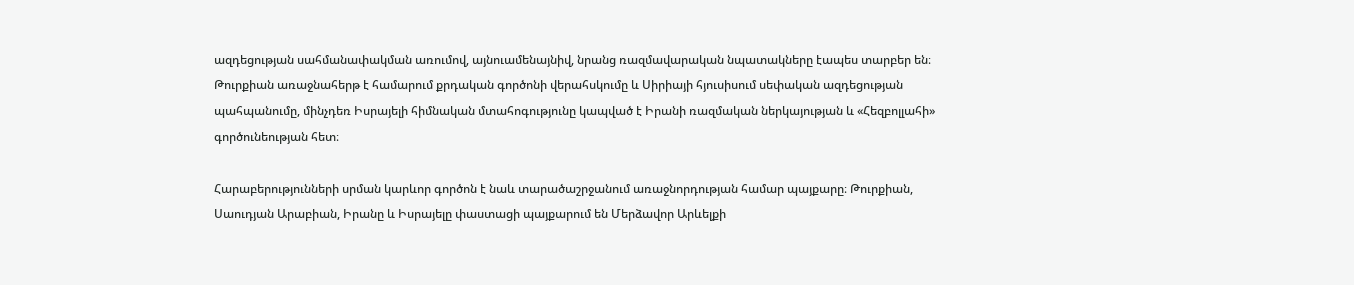ազդեցության սահմանափակման առումով, այնուամենայնիվ, նրանց ռազմավարական նպատակները էապես տարբեր են։ Թուրքիան առաջնահերթ է համարում քրդական գործոնի վերահսկումը և Սիրիայի հյուսիսում սեփական ազդեցության պահպանումը, մինչդեռ Իսրայելի հիմնական մտահոգությունը կապված է Իրանի ռազմական ներկայության և «Հեզբոլլահի» գործունեության հետ։

Հարաբերությունների սրման կարևոր գործոն է նաև տարածաշրջանում առաջնորդության համար պայքարը։ Թուրքիան, Սաուդյան Արաբիան, Իրանը և Իսրայելը փաստացի պայքարում են Մերձավոր Արևելքի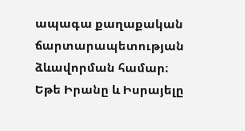ապագա քաղաքական ճարտարապետության ձևավորման համար։ Եթե Իրանը և Իսրայելը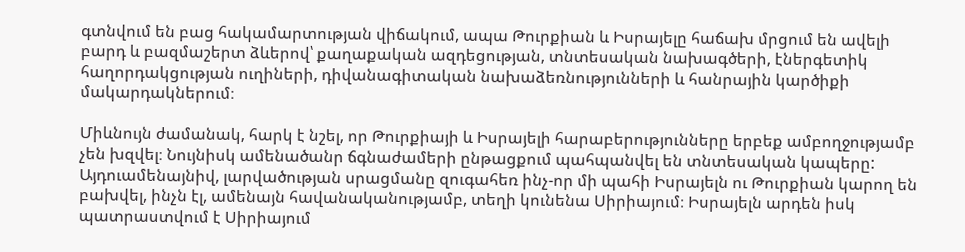գտնվում են բաց հակամարտության վիճակում, ապա Թուրքիան և Իսրայելը հաճախ մրցում են ավելի բարդ և բազմաշերտ ձևերով՝ քաղաքական ազդեցության, տնտեսական նախագծերի, էներգետիկ հաղորդակցության ուղիների, դիվանագիտական նախաձեռնությունների և հանրային կարծիքի մակարդակներում։

Միևնույն ժամանակ, հարկ է նշել, որ Թուրքիայի և Իսրայելի հարաբերությունները երբեք ամբողջությամբ չեն խզվել։ Նույնիսկ ամենածանր ճգնաժամերի ընթացքում պահպանվել են տնտեսական կապերը: Այդուամենայնիվ, լարվածության սրացմանը զուգահեռ ինչ-որ մի պահի Իսրայելն ու Թուրքիան կարող են բախվել, ինչն էլ, ամենայն հավանականությամբ, տեղի կունենա Սիրիայում։ Իսրայելն արդեն իսկ պատրաստվում է Սիրիայում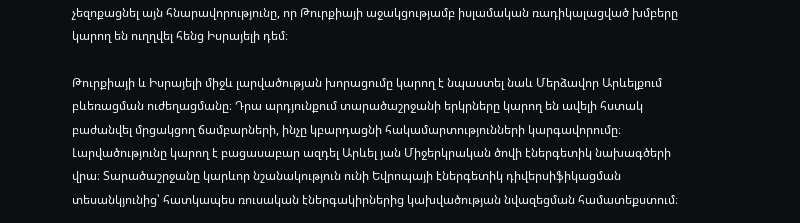չեզոքացնել այն հնարավորությունը, որ Թուրքիայի աջակցությամբ իսլամական ռադիկալացված խմբերը կարող են ուղղվել հենց Իսրայելի դեմ։

Թուրքիայի և Իսրայելի միջև լարվածության խորացումը կարող է նպաստել նաև Մերձավոր Արևելքում բևեռացման ուժեղացմանը։ Դրա արդյունքում տարածաշրջանի երկրները կարող են ավելի հստակ բաժանվել մրցակցող ճամբարների, ինչը կբարդացնի հակամարտությունների կարգավորումը։ Լարվածությունը կարող է բացասաբար ազդել Արևել յան Միջերկրական ծովի էներգետիկ նախագծերի վրա։ Տարածաշրջանը կարևոր նշանակություն ունի Եվրոպայի էներգետիկ դիվերսիֆիկացման տեսանկյունից՝ հատկապես ռուսական էներգակիրներից կախվածության նվազեցման համատեքստում։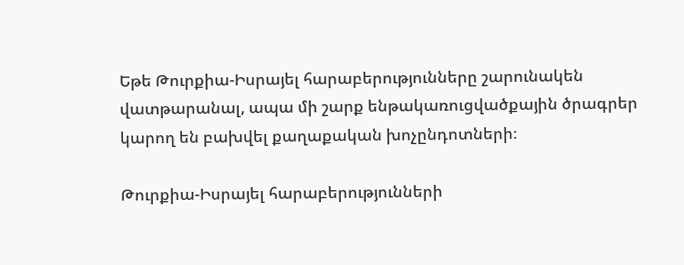Եթե Թուրքիա-Իսրայել հարաբերությունները շարունակեն վատթարանալ, ապա մի շարք ենթակառուցվածքային ծրագրեր կարող են բախվել քաղաքական խոչընդոտների։

Թուրքիա-Իսրայել հարաբերությունների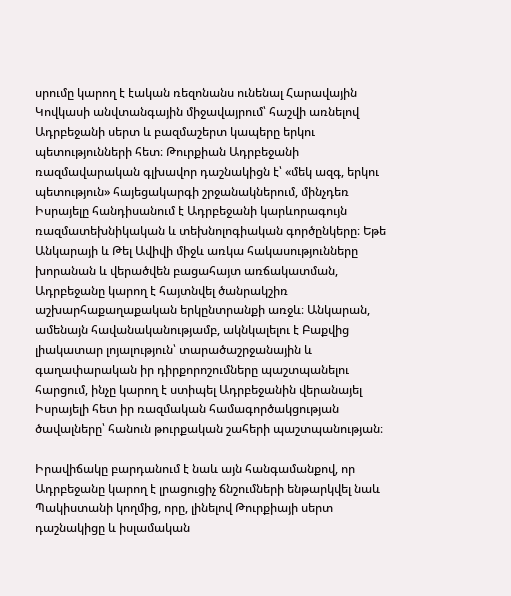սրումը կարող է էական ռեզոնանս ունենալ Հարավային Կովկասի անվտանգային միջավայրում՝ հաշվի առնելով Ադրբեջանի սերտ և բազմաշերտ կապերը երկու պետությունների հետ։ Թուրքիան Ադրբեջանի ռազմավարական գլխավոր դաշնակիցն է՝ «մեկ ազգ, երկու պետություն» հայեցակարգի շրջանակներում, մինչդեռ Իսրայելը հանդիսանում է Ադրբեջանի կարևորագույն ռազմատեխնիկական և տեխնոլոգիական գործընկերը։ Եթե Անկարայի և Թել Ավիվի միջև առկա հակասությունները խորանան և վերածվեն բացահայտ առճակատման, Ադրբեջանը կարող է հայտնվել ծանրակշիռ աշխարհաքաղաքական երկընտրանքի առջև։ Անկարան, ամենայն հավանականությամբ, ակնկալելու է Բաքվից լիակատար լոյալություն՝ տարածաշրջանային և գաղափարական իր դիրքորոշումները պաշտպանելու հարցում, ինչը կարող է ստիպել Ադրբեջանին վերանայել Իսրայելի հետ իր ռազմական համագործակցության ծավալները՝ հանուն թուրքական շահերի պաշտպանության։

Իրավիճակը բարդանում է նաև այն հանգամանքով, որ Ադրբեջանը կարող է լրացուցիչ ճնշումների ենթարկվել նաև Պակիստանի կողմից, որը, լինելով Թուրքիայի սերտ դաշնակիցը և իսլամական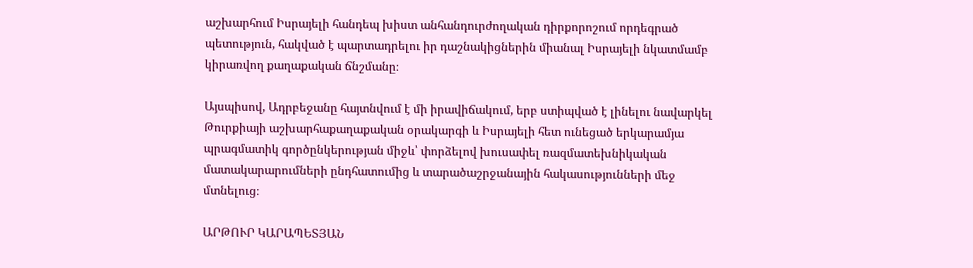աշխարհում Իսրայելի հանդեպ խիստ անհանդուրժողական դիրքորոշում որդեգրած պետություն, հակված է պարտադրելու իր դաշնակիցներին միանալ Իսրայելի նկատմամբ կիրառվող քաղաքական ճնշմանը։

Այսպիսով, Ադրբեջանը հայտնվում է մի իրավիճակում, երբ ստիպված է լինելու նավարկել Թուրքիայի աշխարհաքաղաքական օրակարգի և Իսրայելի հետ ունեցած երկարամյա պրագմատիկ գործընկերության միջև՝ փորձելով խուսափել ռազմատեխնիկական մատակարարումների ընդհատումից և տարածաշրջանային հակասությունների մեջ մտնելուց։

ԱՐԹՈՒՐ ԿԱՐԱՊԵՏՅԱՆ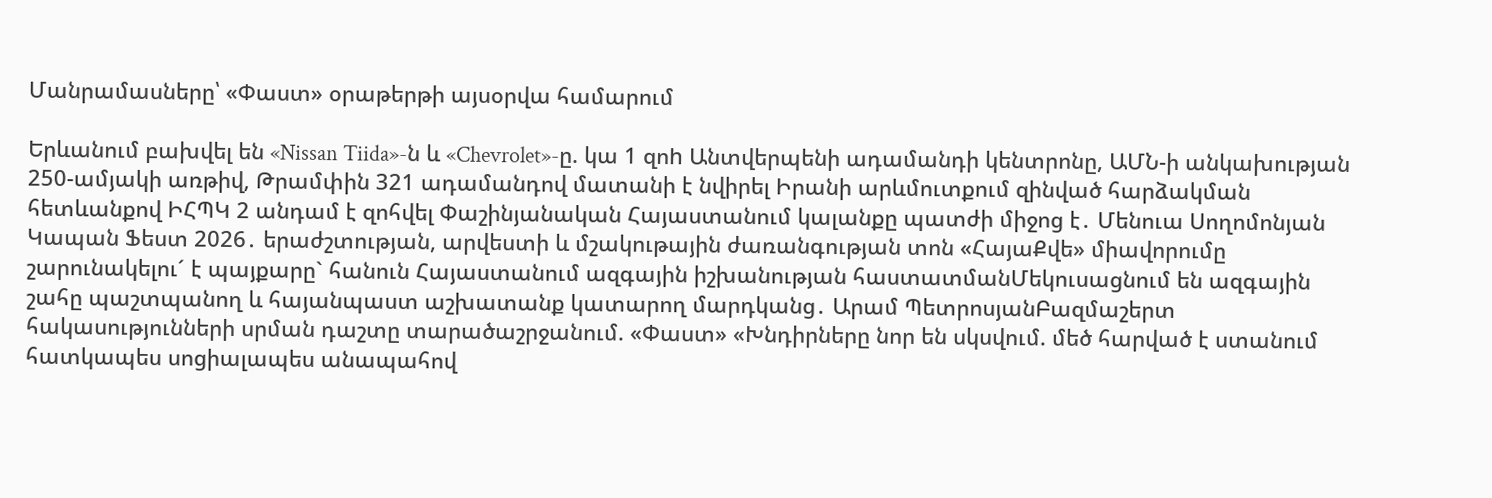Մանրամասները՝ «Փաստ» օրաթերթի այսօրվա համարում

Երևանում բախվել են «Nissan Tiida»-ն և «Chevrolet»-ը. կա 1 զոh Անտվերպենի ադամանդի կենտրոնը, ԱՄՆ-ի անկախության 250-ամյակի առթիվ, Թրամփին 321 ադամանդով մատանի է նվիրել Իրանի արևմուտքում զինված հարձակման հետևանքով ԻՀՊԿ 2 անդամ է զոհվել Փաշինյանական Հայաստանում կալանքը պատժի միջոց է․ Մենուա Սողոմոնյան Կապան Ֆեստ 2026․ երաժշտության, արվեստի և մշակութային ժառանգության տոն «ՀայաՔվե» միավորումը շարունակելու´ է պայքարը` հանուն Հայաստանում ազգային իշխանության հաստատմանՄեկուսացնում են ազգային շահը պաշտպանող և հայանպաստ աշխատանք կատարող մարդկանց․ Արամ ՊետրոսյանԲազմաշերտ հակասությունների սրման դաշտը տարածաշրջանում. «Փաստ» «Խնդիրները նոր են սկսվում. մեծ հարված է ստանում հատկապես սոցիալապես անապահով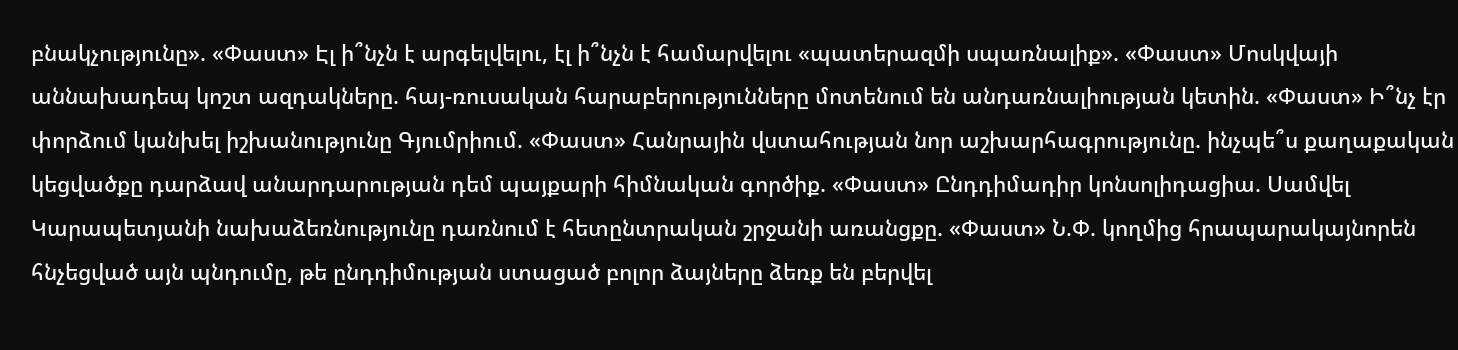բնակչությունը». «Փաստ» Էլ ի՞նչն է արգելվելու, էլ ի՞նչն է համարվելու «պատերազմի սպառնալիք». «Փաստ» Մոսկվայի աննախադեպ կոշտ ազդակները. հայ-ռուսական հարաբերությունները մոտենում են անդառնալիության կետին. «Փաստ» Ի՞նչ էր փորձում կանխել իշխանությունը Գյումրիում. «Փաստ» Հանրային վստահության նոր աշխարհագրությունը. ինչպե՞ս քաղաքական կեցվածքը դարձավ անարդարության դեմ պայքարի հիմնական գործիք. «Փաստ» Ընդդիմադիր կոնսոլիդացիա. Սամվել Կարապետյանի նախաձեռնությունը դառնում է հետընտրական շրջանի առանցքը. «Փաստ» Ն.Փ. կողմից հրապարակայնորեն հնչեցված այն պնդումը, թե ընդդիմության ստացած բոլոր ձայները ձեռք են բերվել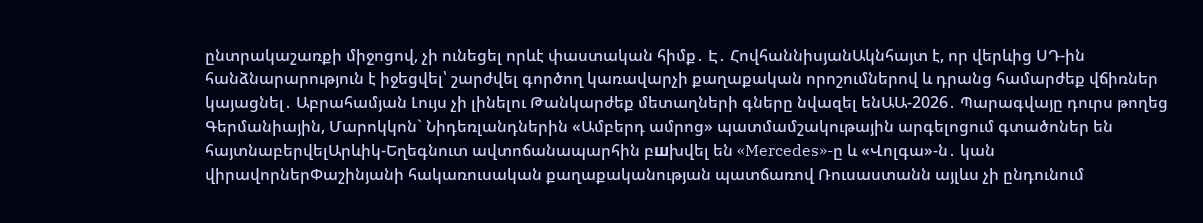ընտրակաշառքի միջոցով, չի ունեցել որևէ փաստական հիմք․ Է․ ՀովհաննիսյանԱկնհայտ է, որ վերևից ՍԴ-ին հանձնարարություն է իջեցվել՝ շարժվել գործող կառավարչի քաղաքական որոշումներով և դրանց համարժեք վճիռներ կայացնել․ Աբրահամյան Լույս չի լինելու Թանկարժեք մետաղների գները նվազել ենԱԱ-2026․ Պարագվայը դուրս թողեց Գերմանիային, Մարոկկոն` Նիդեռլանդներին «Ամբերդ ամրոց» պատմամշակութային արգելոցում գտածոներ են հայտնաբերվելԱրևիկ-Եղեգնուտ ավտոճանապարհին բшխվել են «Mercedes»-ը և «Վոլգա»-ն․ կան վիրավորներՓաշինյանի հակառուսական քաղաքականության պատճառով Ռուսաստանն այլևս չի ընդունում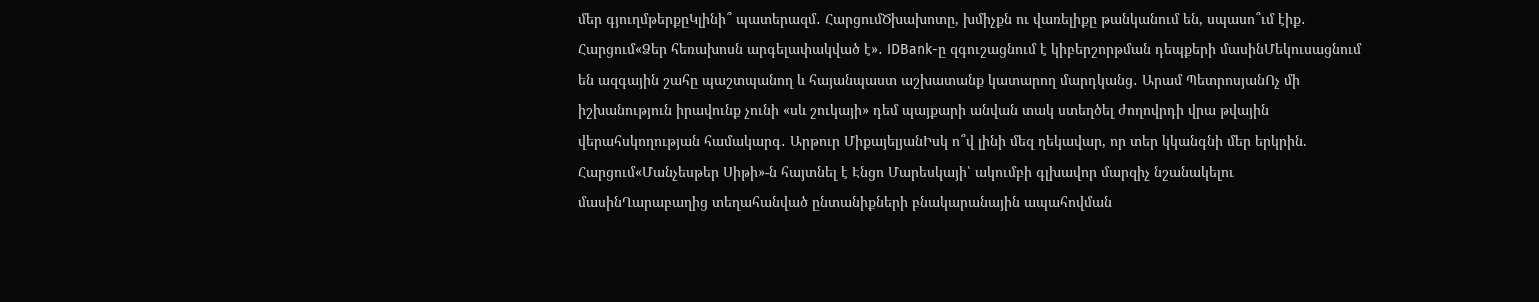մեր գյուղմթերքըԿլինի՞ պատերազմ․ ՀարցումԾխախոտը, խմիչքն ու վառելիքը թանկանում են, սպասո՞ւմ էիք․ Հարցում«Ձեր հեռախոսն արգելափակված է»․ IDBank-ը զգուշացնում է կիբերշորթման դեպքերի մասինՄեկուսացնում են ազգային շահը պաշտպանող և հայանպաստ աշխատանք կատարող մարդկանց․ Արամ ՊետրոսյանՈչ մի իշխանություն իրավունք չունի «սև շուկայի» դեմ պայքարի անվան տակ ստեղծել ժողովրդի վրա թվային վերահսկողության համակարգ․ Արթուր ՄիքայելյանԻսկ ո՞վ լինի մեզ ղեկավար, որ տեր կկանգնի մեր երկրին. Հարցում«Մանչեսթեր Սիթի»-ն հայտնել է Էնցո Մարեսկայի՝ ակումբի գլխավոր մարզիչ նշանակելու մասինՂարաբաղից տեղահանված ընտանիքների բնակարանային ապահովման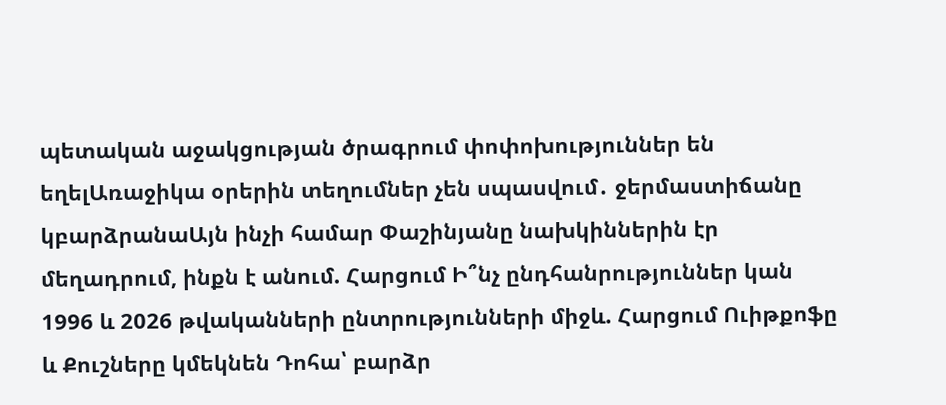պետական աջակցության ծրագրում փոփոխություններ են եղելԱռաջիկա օրերին տեղումներ չեն սպասվում․ ջերմաստիճանը կբարձրանաԱյն ինչի համար Փաշինյանը նախկիններին էր մեղադրում, ինքն է անում. Հարցում Ի՞նչ ընդհանրություններ կան 1996 և 2026 թվականների ընտրությունների միջև. Հարցում Ուիթքոֆը և Քուշները կմեկնեն Դոհա՝ բարձր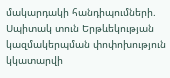մակարդակի հանդիպումների. Սպիտակ տուն Երթևեկության կազմակերպման փոփոխություն կկատարվի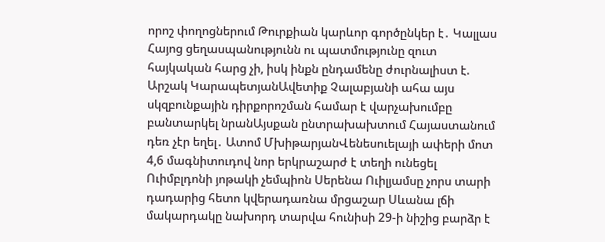որոշ փողոցներում Թուրքիան կարևոր գործընկեր է․ Կալլաս Հայոց ցեղասպանությունն ու պատմությունը զուտ հայկական հարց չի, իսկ ինքն ընդամենը ժուրնալիստ է. Արշակ ԿարապետյանԱվետիք Չալաբյանի ահա այս սկզբունքային դիրքորոշման համար է վարչախումբը բանտարկել նրանԱյսքան ընտրախախտում Հայաստանում դեռ չէր եղել․ Ատոմ ՄխիթարյանՎենեսուելայի ափերի մոտ 4,6 մագնիտուդով նոր երկրաշարժ է տեղի ունեցել Ուիմբլդոնի յոթակի չեմպիոն Սերենա Ուիլյամսը չորս տարի դադարից հետո կվերադառնա մրցաշար Սևանա լճի մակարդակը նախորդ տարվա հունիսի 29-ի նիշից բարձր է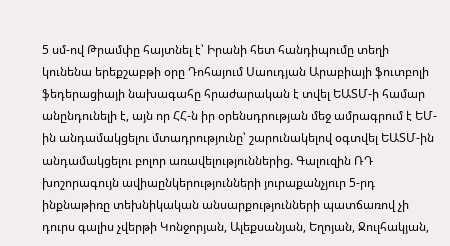5 սմ-ով Թրամփը հայտնել է՝ Իրանի հետ հանդիպումը տեղի կունենա երեքշաբթի օրը Դոհայում Սաուդյան Արաբիայի ֆուտբոլի ֆեդերացիայի նախագահը հրաժարական է տվել ԵԱՏՄ-ի համար անընդունելի է, այն որ ՀՀ-ն իր օրենսդրության մեջ ամրագրում է ԵՄ-ին անդամակցելու մտադրությունը՝ շարունակելով օգտվել ԵԱՏՄ-ին անդամակցելու բոլոր առավելություններից. Գալուզին ՌԴ խոշորագույն ավիաընկերությունների յուրաքանչյուր 5-րդ ինքնաթիռը տեխնիկական անսարքությունների պատճառով չի դուրս գալիս չվերթի Կոնջորյան, Ալեքսանյան, Եղոյան, Ջուլհակյան,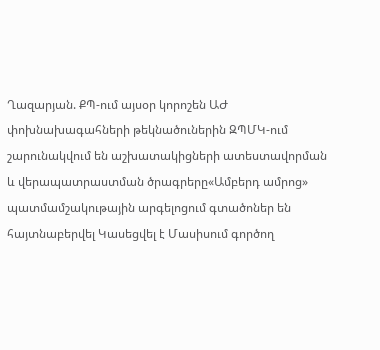Ղազարյան. ՔՊ-ում այսօր կորոշեն ԱԺ փոխնախագահների թեկնածուներին ԶՊՄԿ-ում շարունակվում են աշխատակիցների ատեստավորման և վերապատրաստման ծրագրերը«Ամբերդ ամրոց» պատմամշակութային արգելոցում գտածոներ են հայտնաբերվել Կասեցվել է Մասիսում գործող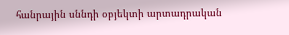հանրային սննդի օբյեկտի արտադրական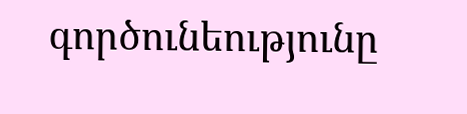գործունեությունը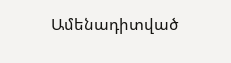Ամենադիտված